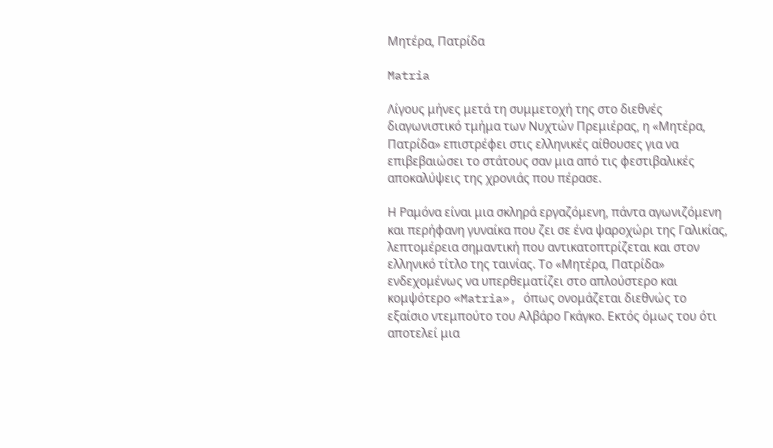Μητέρα, Πατρίδα

Matria

Λίγους μήνες μετά τη συμμετοχή της στο διεθνές διαγωνιστικό τμήμα των Νυχτών Πρεμιέρας, η «Μητέρα, Πατρίδα» επιστρέφει στις ελληνικές αίθουσες για να επιβεβαιώσει το στάτους σαν μια από τις φεστιβαλικές αποκαλύψεις της χρονιάς που πέρασε.

Η Ραμόνα είναι μια σκληρά εργαζόμενη, πάντα αγωνιζόμενη και περήφανη γυναίκα που ζει σε ένα ψαροχώρι της Γαλικίας, λεπτομέρεια σημαντική που αντικατοπτρίζεται και στον ελληνικό τίτλο της ταινίας. Το «Μητέρα, Πατρίδα» ενδεχομένως να υπερθεματίζει στο απλούστερο και κομψότερο «Matria», όπως ονομάζεται διεθνώς το εξαίσιο ντεμπούτο του Αλβάρο Γκάγκο. Εκτός όμως του ότι αποτελεί μια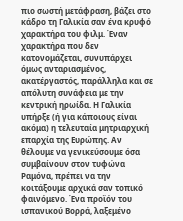πιο σωστή μετάφραση, βάζει στο κάδρο τη Γαλικία σαν ένα κρυφό χαρακτήρα του φιλμ. Έναν χαρακτήρα που δεν κατονομάζεται, συνυπάρχει όμως ανταριασμένος, ακατέργαστός, παράλληλα και σε απόλυτη συνάφεια με την κεντρική ηρωίδα. Η Γαλικία υπήρξε (ή για κάποιους είναι ακόμα) η τελευταία μητριαρχική επαρχία της Ευρώπης. Αν θέλουμε να γενικεύσουμε όσα συμβαίνουν στον τυφώνα Ραμόνα, πρέπει να την κοιτάξουμε αρχικά σαν τοπικό φαινόμενο. Ένα προϊόν του ισπανικού Βορρά, λαξεμένο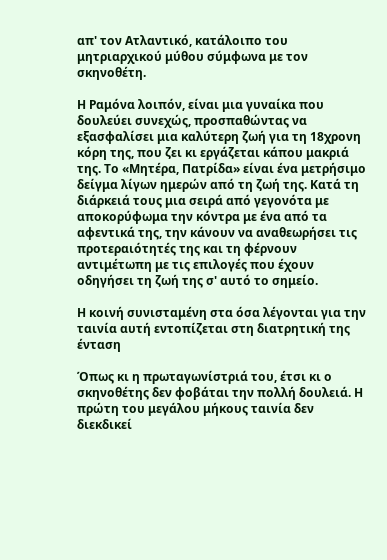απ' τον Ατλαντικό, κατάλοιπο του μητριαρχικού μύθου σύμφωνα με τον σκηνοθέτη.

Η Ραμόνα λοιπόν, είναι μια γυναίκα που δουλεύει συνεχώς, προσπαθώντας να εξασφαλίσει μια καλύτερη ζωή για τη 18χρονη κόρη της, που ζει κι εργάζεται κάπου μακριά της. Το «Μητέρα, Πατρίδα» είναι ένα μετρήσιμο δείγμα λίγων ημερών από τη ζωή της. Κατά τη διάρκειά τους μια σειρά από γεγονότα με αποκορύφωμα την κόντρα με ένα από τα αφεντικά της, την κάνουν να αναθεωρήσει τις προτεραιότητές της και τη φέρνουν αντιμέτωπη με τις επιλογές που έχουν οδηγήσει τη ζωή της σ' αυτό το σημείο.

Η κοινή συνισταμένη στα όσα λέγονται για την ταινία αυτή εντοπίζεται στη διατρητική της ένταση

Όπως κι η πρωταγωνίστριά του, έτσι κι ο σκηνοθέτης δεν φοβάται την πολλή δουλειά. Η πρώτη του μεγάλου μήκους ταινία δεν διεκδικεί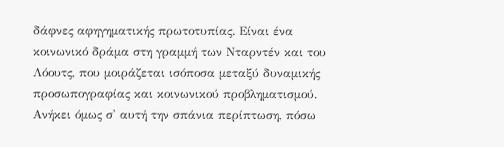δάφνες αφηγηματικής πρωτοτυπίας. Είναι ένα κοινωνικό δράμα στη γραμμή των Νταρντέν και του Λόουτς, που μοιράζεται ισόποσα μεταξύ δυναμικής προσωπογραφίας και κοινωνικού προβληματισμού. Ανήκει όμως σ' αυτή την σπάνια περίπτωση, πόσω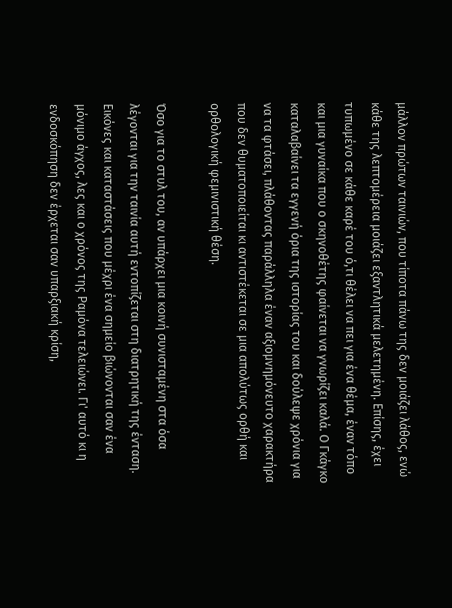μάλλον πρώτων ταινιών, που τίποτα πάνω της δεν μοιάζει λάθος, ενώ κάθε της λεπτομέρεια μοιάζει εξαντλητικά μελετημένη. Επίσης, έχει τυπωμένο σε κάθε καρέ του ό,τι θέλει να πει για ένα θέμα, έναν τόπο και μια γυναίκα που ο σκηνοθέτης φαίνεται να γνωρίζει καλά. Ο Γκάγκο καταλαβαίνει τα εγγενή όρια της ιστορίας του και δούλεψε χρόνια για να τα φτάσει, πλάθοντας παράλληλα έναν αξιομνημόνευτο χαρακτήρα που δεν θυματοποιείται κι αντιστέκεται σε μια απολύτως ορθή και ορθολογική φεμινιστική θέση.

Όσο για το στυλ του, αν υπάρχει μια κοινή συνισταμένη στα όσα λέγονται για την ταινία αυτή εντοπίζεται στη διατρητική της ένταση. Εικόνες και καταστάσεις που μέχρι ένα σημείο βιώνονται σαν ένα μόνιμο άγχος, λες και ο χρόνος της Ραμόνα τελειώνει. Γι' αυτό κι η ενδοσκόπηση δεν έρχεται σαν υπαρξιακή κρίση,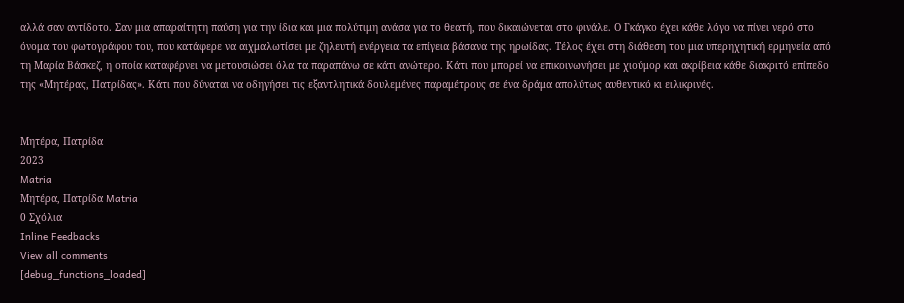αλλά σαν αντίδοτο. Σαν μια απαραίτητη παύση για την ίδια και μια πολύτιμη ανάσα για το θεατή, που δικαιώνεται στο φινάλε. Ο Γκάγκο έχει κάθε λόγο να πίνει νερό στο όνομα του φωτογράφου του, που κατάφερε να αιχμαλωτίσει με ζηλευτή ενέργεια τα επίγεια βάσανα της ηρωίδας. Τέλος έχει στη διάθεση του μια υπερηχητική ερμηνεία από τη Μαρία Βάσκεζ, η οποία καταφέρνει να μετουσιώσει όλα τα παραπάνω σε κάτι ανώτερο. Κάτι που μπορεί να επικοινωνήσει με χιούμορ και ακρίβεια κάθε διακριτό επίπεδο της «Μητέρας, Πατρίδας». Κάτι που δύναται να οδηγήσει τις εξαντλητικά δουλεμένες παραμέτρους σε ένα δράμα απολύτως αυθεντικό κι ειλικρινές.


Μητέρα, Πατρίδα
2023
Matria
Μητέρα, Πατρίδα Matria
0 Σχόλια
Inline Feedbacks
View all comments
[debug_functions_loaded]